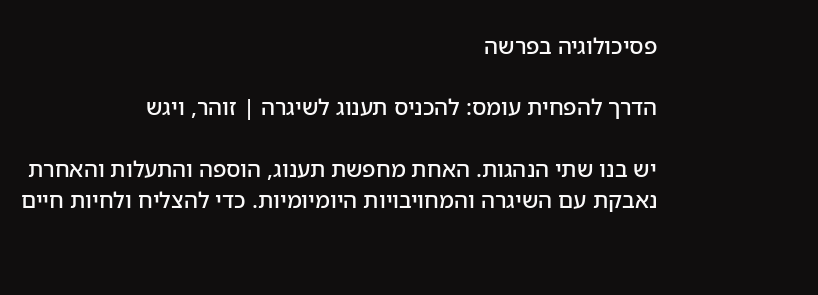פסיכולוגיה בפרשה

הדרך להפחית עומס: להכניס תענוג לשיגרה | זוהר, ויגש

יש בנו שתי הנהגות. האחת מחפשת תענוג, הוספה והתעלות והאחרת נאבקת עם השיגרה והמחויבויות היומיומיות. כדי להצליח ולחיות חיים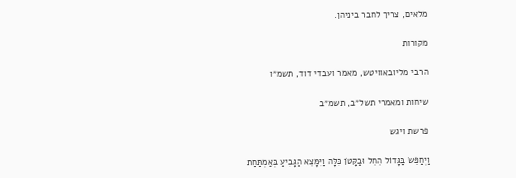מלאים, צריך לחבר ביניהן.

מקורות

הרבי מליובאוויטש, מאמר ועבדי דוד, תשמ״ו

שיחות ומאמרי תשל״ב, תשמ״ב

פרשת ויגש

וַיְחַפֵּשׂ בַּגָּדוֹל הֵחֵל וּבַקָּטֹן כִּלָּה וַיִּמָּצֵא הַגָּבִיעַ בְּאַמְתַּחַת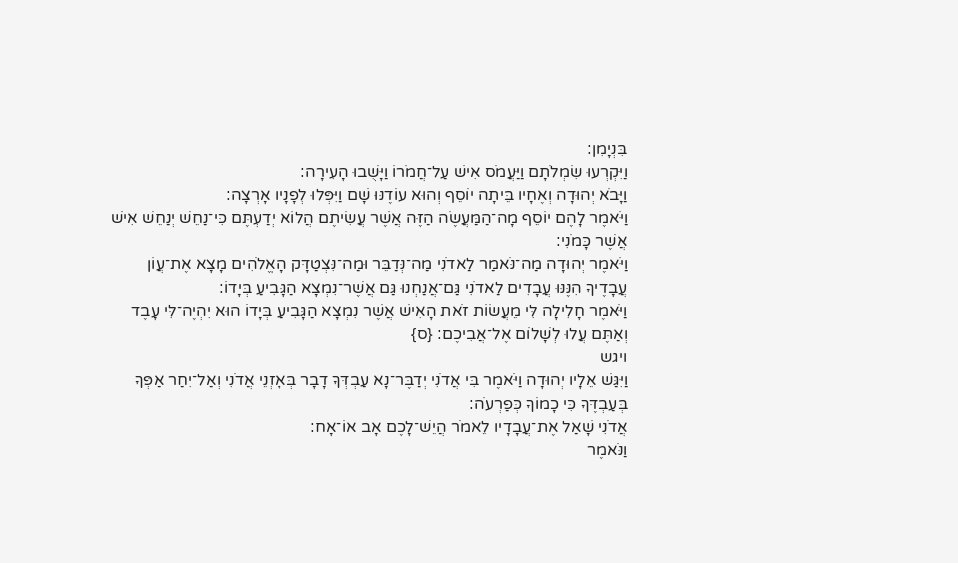בִּנְיָמִן׃
וַיִּקְרְעוּ שִׂמְלֹתָם וַיַּעֲמֹס אִישׁ עַל־חֲמֹרוֹ וַיָּשֻׁבוּ הָעִירָה׃
וַיָּבֹא יְהוּדָה וְאֶחָיו בֵּיתָה יוֹסֵף וְהוּא עוֹדֶנּוּ שָׁם וַיִּפְּלוּ לְפָנָיו אָרְצָה׃
וַיֹּאמֶר לָהֶם יוֹסֵף מָה־הַמַּעֲשֶׂה הַזֶּה אֲשֶׁר עֲשִׂיתֶם הֲלוֹא יְדַעְתֶּם כִּי־נַחֵשׁ יְנַחֵשׁ אִישׁ אֲשֶׁר כָּמֹנִי׃
וַיֹּאמֶר יְהוּדָה מַה־נֹּאמַר לַאדֹנִי מַה־נְּדַבֵּר וּמַה־נִּצְטַדָּק הָאֱלֹהִים מָצָא אֶת־עֲוֺן עֲבָדֶיךָ הִנֶּנּוּ עֲבָדִים לַאדֹנִי גַּם־אֲנַחְנוּ גַּם אֲשֶׁר־נִמְצָא הַגָּבִיעַ בְּיָדוֹ׃
וַיֹּאמֶר חָלִילָה לִּי מֵעֲשׂוֹת זֹאת הָאִישׁ אֲשֶׁר נִמְצָא הַגָּבִיעַ בְּיָדוֹ הוּא יִהְיֶה־לִּי עָבֶד וְאַתֶּם עֲלוּ לְשָׁלוֹם אֶל־אֲבִיכֶם׃ {ס}
ויגש
וַיִּגַּשׁ אֵלָיו יְהוּדָה וַיֹּאמֶר בִּי אֲדֹנִי יְדַבֶּר־נָא עַבְדְּךָ דָבָר בְּאׇזְנֵי אֲדֹנִי וְאַל־יִחַר אַפְּךָ בְּעַבְדֶּךָ כִּי כָמוֹךָ כְּפַרְעֹה׃
אֲדֹנִי שָׁאַל אֶת־עֲבָדָיו לֵאמֹר הֲיֵשׁ־לָכֶם אָב אוֹ־אָח׃
וַנֹּאמֶר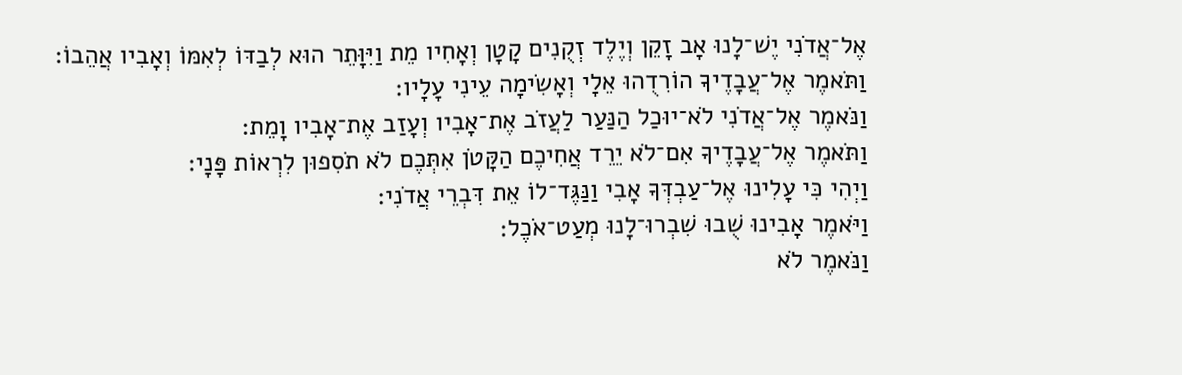אֶל־אֲדֹנִי יֶשׁ־לָנוּ אָב זָקֵן וְיֶלֶד זְקֻנִים קָטָן וְאָחִיו מֵת וַיִּוָּתֵר הוּא לְבַדּוֹ לְאִמּוֹ וְאָבִיו אֲהֵבוֹ׃
וַתֹּאמֶר אֶל־עֲבָדֶיךָ הוֹרִדֻהוּ אֵלָי וְאָשִׂימָה עֵינִי עָלָיו׃
וַנֹּאמֶר אֶל־אֲדֹנִי לֹא־יוּכַל הַנַּעַר לַעֲזֹב אֶת־אָבִיו וְעָזַב אֶת־אָבִיו וָמֵת׃
וַתֹּאמֶר אֶל־עֲבָדֶיךָ אִם־לֹא יֵרֵד אֲחִיכֶם הַקָּטֹן אִתְּכֶם לֹא תֹסִפוּן לִרְאוֹת פָּנָי׃
וַיְהִי כִּי עָלִינוּ אֶל־עַבְדְּךָ אָבִי וַנַּגֶּד־לוֹ אֵת דִּבְרֵי אֲדֹנִי׃
וַיֹּאמֶר אָבִינוּ שֻׁבוּ שִׁבְרוּ־לָנוּ מְעַט־אֹכֶל׃
וַנֹּאמֶר לֹא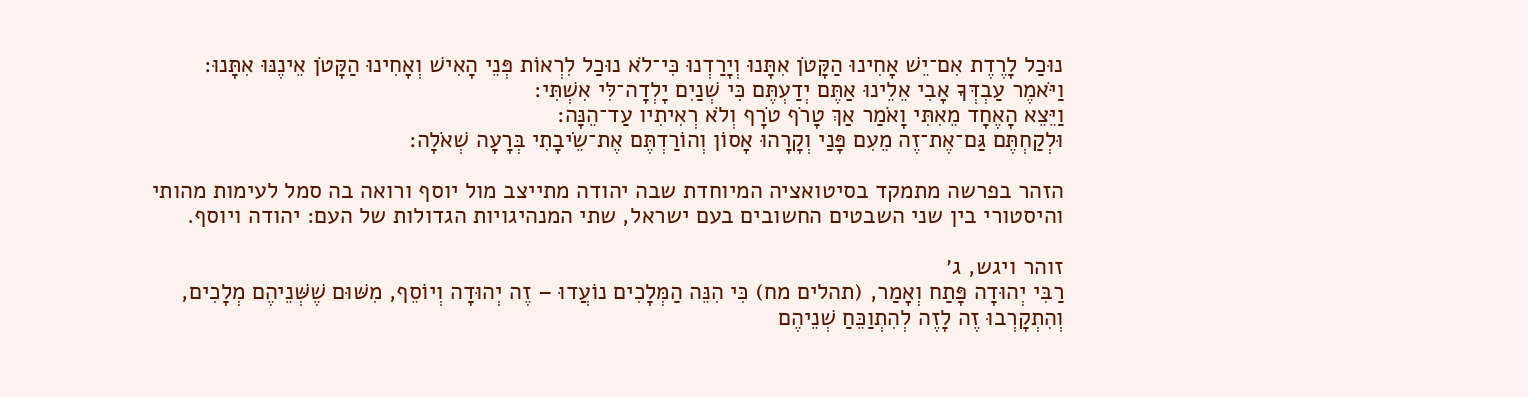נוּכַל לָרֶדֶת אִם־יֵשׁ אָחִינוּ הַקָּטֹן אִתָּנוּ וְיָרַדְנוּ כִּי־לֹא נוּכַל לִרְאוֹת פְּנֵי הָאִישׁ וְאָחִינוּ הַקָּטֹן אֵינֶנּוּ אִתָּנוּ׃
וַיֹּאמֶר עַבְדְּךָ אָבִי אֵלֵינוּ אַתֶּם יְדַעְתֶּם כִּי שְׁנַיִם יָלְדָה־לִּי אִשְׁתִּי׃
וַיֵּצֵא הָאֶחָד מֵאִתִּי וָאֹמַר אַךְ טָרֹף טֹרָף וְלֹא רְאִיתִיו עַד־הֵנָּה׃
וּלְקַחְתֶּם גַּם־אֶת־זֶה מֵעִם פָּנַי וְקָרָהוּ אָסוֹן וְהוֹרַדְתֶּם אֶת־שֵׂיבָתִי בְּרָעָה שְׁאֹלָה׃

הזהר בפרשה מתמקד בסיטואציה המיוחדת שבה יהודה מתייצב מול יוסף ורואה בה סמל לעימות מהותי והיסטורי בין שני השבטים החשובים בעם ישראל, שתי המנהיגויות הגדולות של העם: יהודה ויוסף.

זוהר ויגש, ג׳
רַבִּי יְהוּדָה פָּתַח וְאָמַר, (תהלים מח) כִּי הִנֵּה הַמְּלָכִים נוֹעֲדוּ – זֶה יְהוּדָה וְיוֹסֵף, מִשּׁוּם שֶׁשְּׁנֵיהֶם מְלָכִים, וְהִתְקָרְבוּ זֶה לָזֶה לְהִתְוַכֵּחַ שְׁנֵיהֶם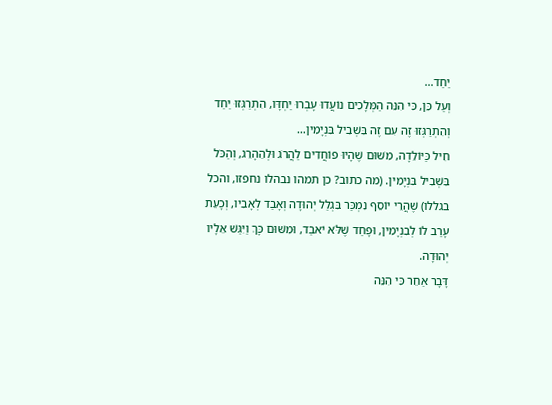יַחַד…
וְעַל כֵּן, כִּי הִנֵּה הַמְּלָכִים נוֹעֲדוּ עָבְרוּ יַחְדָּו, הִתְרַגְּזוּ יַחַד וְהִתְרַגְּזוּ זֶה עִם זֶה בִּשְׁבִיל בִּנְיָמִין…
חִיל כַּיּוֹלֵדָה, מִשּׁוּם שֶׁהָיוּ פוֹחֲדִים לַהֲרֹג וּלְהֵהָרֵג, וְהַכֹּל בִּשְׁבִיל בִּנְיָמִין. (מה כתוב? כן תמהו נבהלו נחפזו, והכל בגללו) שֶׁהֲרֵי יוֹסֵף נִמְכַּר בִּגְלַל יְהוּדָה וְאָבַד לְאָבִיו, וְכָעֵת עָרַב לוֹ לְבִנְיָמִין, וּפָחַד שֶׁלֹּא יֹאבַד, וּמִשּׁוּם כָּךְ וַיִּגַּשׁ אֵלָיו יְהוּדָה.
דָּבָר אַחֵר כִּי הִנֵּה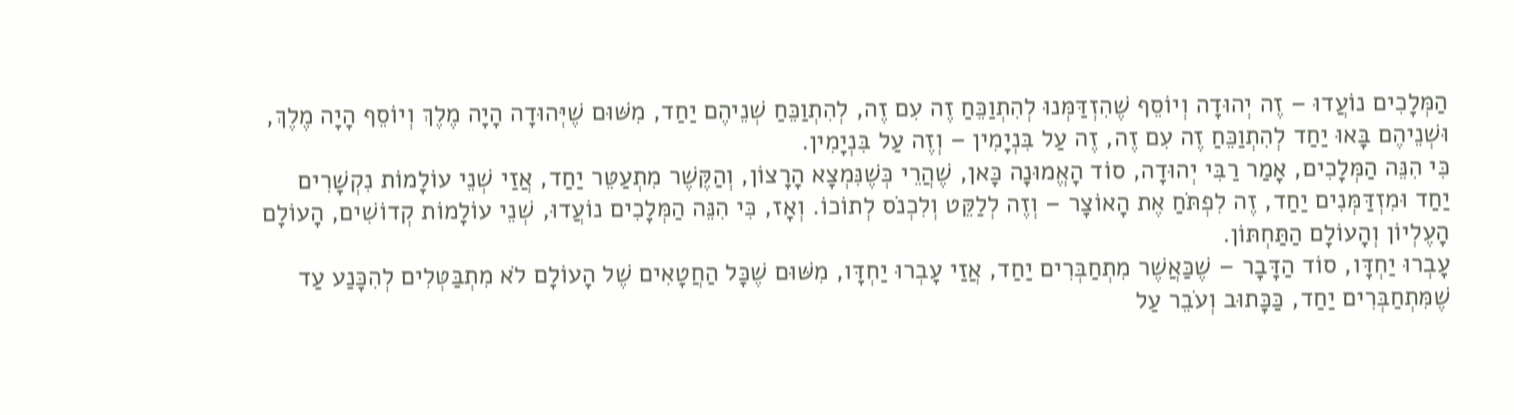הַמְּלָכִים נוֹעֲדוּ – זֶה יְהוּדָה וְיוֹסֵף שֶׁהִזְדַּמְּנוּ לְהִתְוַכֵּחַ זֶה עִם זֶה, לְהִתְוַכֵּחַ שְׁנֵיהֶם יַחַד, מִשּׁוּם שֶׁיְּהוּדָה הָיָה מֶלֶךְ וְיוֹסֵף הָיָה מֶלֶךְ, וּשְׁנֵיהֶם בָּאוּ יַחַד לְהִתְוַכֵּחַ זֶה עִם זֶה, זֶה עַל בִּנְיָמִין – וְזֶה עַל בִּנְיָמִין.
כִּי הִנֵּה הַמְּלָכִים, אָמַר רַבִּי יְהוּדָה, סוֹד הָאֱמוּנָה כָּאן, שֶׁהֲרֵי כְּשֶׁנִּמְצָא הָרָצוֹן, וְהַקֶּשֶׁר מִתְעַטֵּר יַחַד, אֲזַי שְׁנֵי עוֹלָמוֹת נִקְשָׁרִים יַחַד וּמִזְדַּמְּנִים יַחַד, זֶה לִפְתֹּחַ אֶת הָאוֹצָר – וְזֶה לְלַקֵּט וְלִכְנֹס לְתוֹכוֹ. וְאָז, כִּי הִנֵּה הַמְּלָכִים נוֹעֲדוּ, שְׁנֵי עוֹלָמוֹת קְדוֹשִׁים, הָעוֹלָם הָעֶלְיוֹן וְהָעוֹלָם הַתַּחְתּוֹן.
עָבְרוּ יַחְדָּו, סוֹד הַדָּבָר – שֶׁכַּאֲשֶׁר מִתְחַבְּרִים יַחַד, אֲזַי עָבְרוּ יַחְדָּו, מִשּׁוּם שֶׁכָּל הַחֲטָאִים שֶׁל הָעוֹלָם לֹא מִתְבַּטְּלִים לְהִכָּנַע עַד שֶׁמִּתְחַבְּרִים יַחַד, כַּכָּתוּב וְעֹבֵר עַל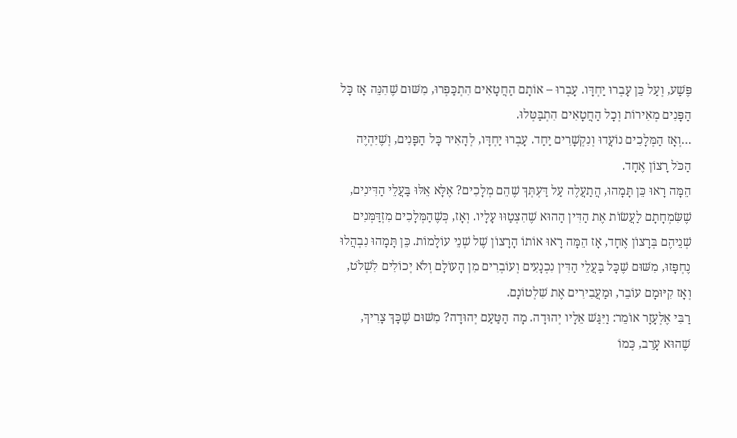פֶּשַׁע, וְעַל כֵּן עָבְרוּ יַחְדָּו. עָבְרוּ – אוֹתָם הַחֲטָאִים הִתְכַּפְּרוּ, מִשּׁוּם שֶׁהִנֵּה אָז כָּל הַפָּנִים מְאִירוֹת וְכָל הַחֲטָאִים הִתְבַּטְּלוּ.
…וְאָז הַמְּלָכִים נוֹעֲדוּ וְנִקְשָׁרִים יַחַד. עָבְרוּ יַחְדָּו, לְהָאִיר כָּל הַפָּנִים, וְשֶׁיִּהְיֶה הַכֹּל רָצוֹן אֶחָד.
הֵמָּה רָאוּ כֵּן תָּמָהוּ, הֲתַעֲלֶה עַל דַּעְתְּךְ שֶׁהֵם מְלָכִים? אֶלָּא אֵלּוּ בַּעֲלֵי הַדִּינִים, שֶׁשִּׂמְחָתָם לַעֲשׂוֹת אֶת הַדִּין הַהוּא שֶׁהִצְטַוּוּ עָלָיו. וְאָז, כְּשֶׁהַמְּלָכִים מִזְדַּמְּנִים שְׁנֵיהֶם בְּרָצוֹן אֶחָד, אָז הֵמָּה רָאוּ אוֹתוֹ הָרָצוֹן שֶׁל שְׁנֵי עוֹלָמוֹת. כֵּן תָּמָהוּ נִבְהֲלוּ נֶחְפָּזוּ, מִשּׁוּם שֶׁכָּל בַּעֲלֵי הַדִּין נִכְנָעִים וְעוֹבְרִים מִן הָעוֹלָם וְלֹא יְכוֹלִים לִשְׁלֹט, וְאָז קִיּוּמָם עוֹבֵר, וּמַעֲבִירִים אֶת שִׁלְטוֹנָם.
רַבִּי אֶלְעָזָר אוֹמֵר: וַיִּגַּשׁ אֵלָיו יְהוּדָה. מָה הַטַּעַם יְהוּדָה? מִשּׁוּם שֶׁכָּךְ צָרִיךְ, שֶׁהוּא עָרֵב, כְּמוֹ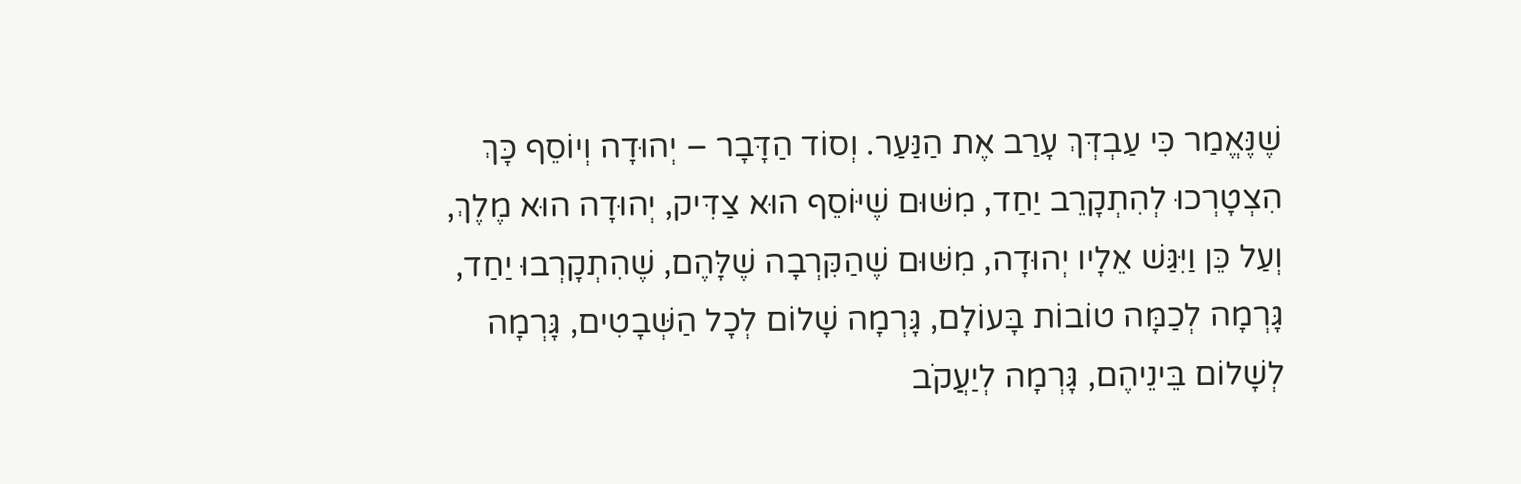שֶׁנֶּאֱמַר כִּי עַבְדְּךְ עָרַב אֶת הַנַּעַר. וְסוֹד הַדָּבָר – יְהוּדָה וְיוֹסֵף כָּךְ הִצְטָרְכוּ לְהִתְקָרֵב יַחַד, מִשּׁוּם שֶׁיּוֹסֵף הוּא צַדִּיק, יְהוּדָה הוּא מֶלֶךְ, וְעַל כֵּן וַיִּגַּשׁ אֵלָיו יְהוּדָה, מִשּׁוּם שֶׁהַקִּרְבָה שֶׁלָּהֶם, שֶׁהִתְקָרְבוּ יַחַד, גָּרְמָה לְכַמָּה טוֹבוֹת בָּעוֹלָם, גָּרְמָה שָׁלוֹם לְכָל הַשְּׁבָטִים, גָּרְמָה לְשָׁלוֹם בֵּינֵיהֶם, גָּרְמָה לְיַעֲקֹב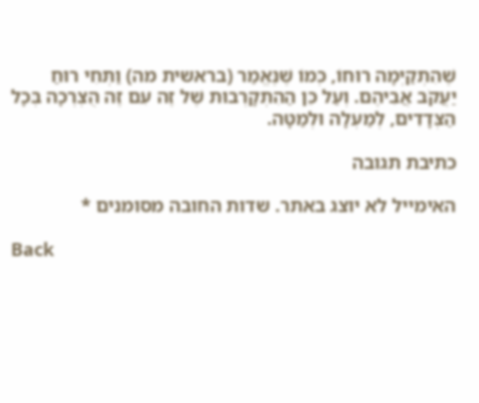שֶׁהִתְקַיְּמָה רוּחוֹ, כְּמוֹ שֶׁנֶּאֱמַר (בראשית מה) וַתְּחִי רוּחַ יַעֲקֹב אֲבִיהֶם. וְעַל כֵּן הַהִתְקָרְבוּת שֶׁל זֶה עִם זֶה הֻצְרְכָה בְּכָל הַצְּדָדִים, לְמַעְלָה וּלְמַטָּה.

כתיבת תגובה

האימייל לא יוצג באתר. שדות החובה מסומנים *

Back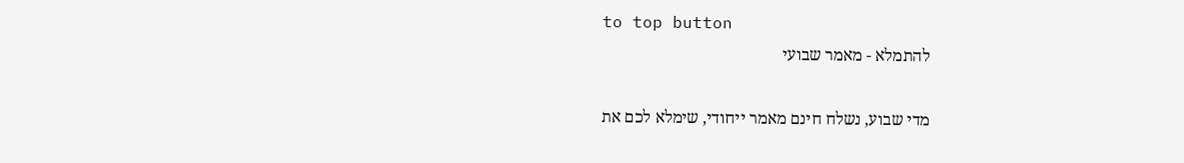to top button
להתמלא - מאמר שבועי

מדי שבוע, נשלח חינם מאמר ייחודי, שימלא לכם את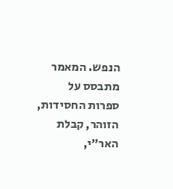הנפש. המאמר מתבסס על ספרות החסידות, הזוהר, קבלת האר״י,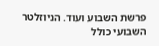פרשת השבוע ועוד. הניוזלטר השבועי כולל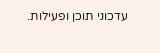עדכוני תוכן ופעילות.